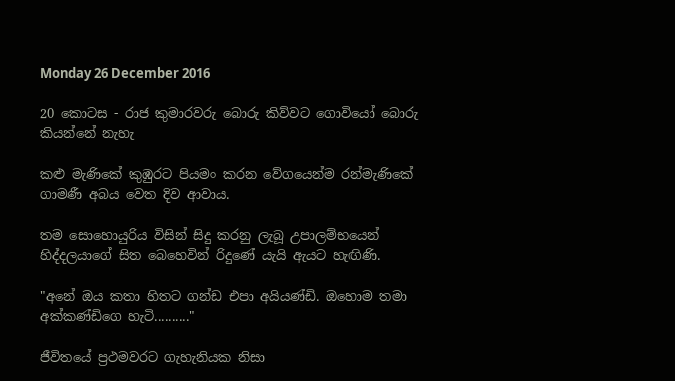Monday 26 December 2016

20 කොටස - රාජ කුමාරවරු බොරු කිව්වට ගොවියෝ බොරු කියන්නේ නැහැ

කළු මැණිකේ කුඹුරට පියමං කරන වේගයෙන්ම රන්මැණිකේ ගාමණී අබය වෙත දිව ආවාය.

තම සොහොයුරිය විසින් සිදු කරනු ලැබූ උපාලම්භයෙන් හිද්දලයාගේ සිත බෙහෙවින් රිදුණේ යැයි ඇයට හැඟිණි.

"අනේ ඔය කතා හිතට ගන්ඩ එපා අයියණ්‌ඩි. ඔහොම තමා අක්‌කණ්‌ඩිගෙ හැටි.........."

ජීවිතයේ ප්‍රථමවරට ගැහැනියක නිසා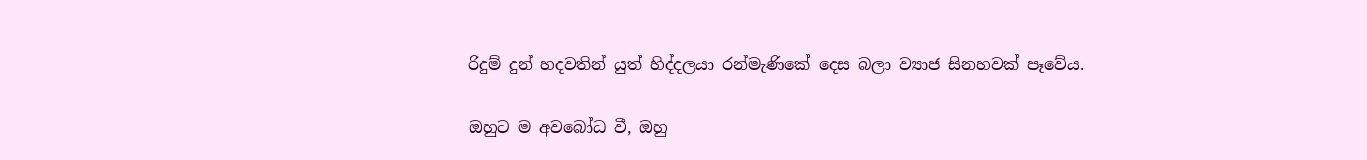රිදුම් දුන් හදවතින් යුත් හිද්දලයා රන්මැණිකේ දෙස බලා ව්‍යාජ සිනහවක්‌ පෑවේය.

ඔහුට ම අවබෝධ වී, ඔහු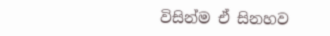විසින්ම ඒ සිනහව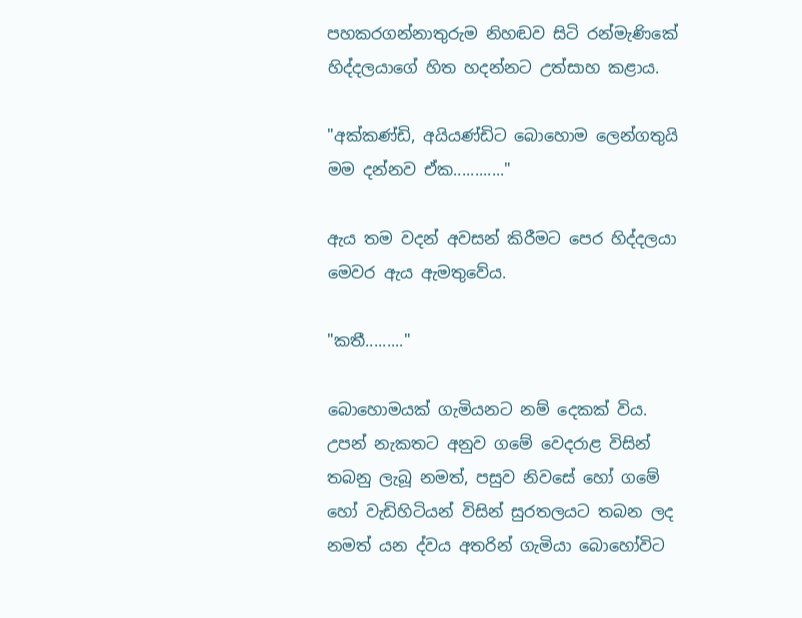පහකරගන්නාතුරුම නිහඬව සිටි රන්මැණිකේ හිද්දලයාගේ හිත හදන්නට උත්සාහ කළාය.

"අක්‌කණ්‌ඩි, අයියණ්‌ඩිට බොහොම ලෙන්ගතුයි මම දන්නව ඒක............"

ඇය තම වදන් අවසන් කිරීමට පෙර හිද්දලයා මෙවර ඇය ඇමතුවේය.

"කතී........."

බොහොමයක්‌ ගැමියනට නම් දෙකක්‌ විය. උපන් නැකතට අනුව ගමේ වෙදරාළ විසින් තබනු ලැබූ නමත්, පසුව නිවසේ හෝ ගමේ හෝ වැඩිහිටියන් විසින් සුරතලයට තබන ලද නමත් යන ද්වය අතරින් ගැමියා බොහෝවිට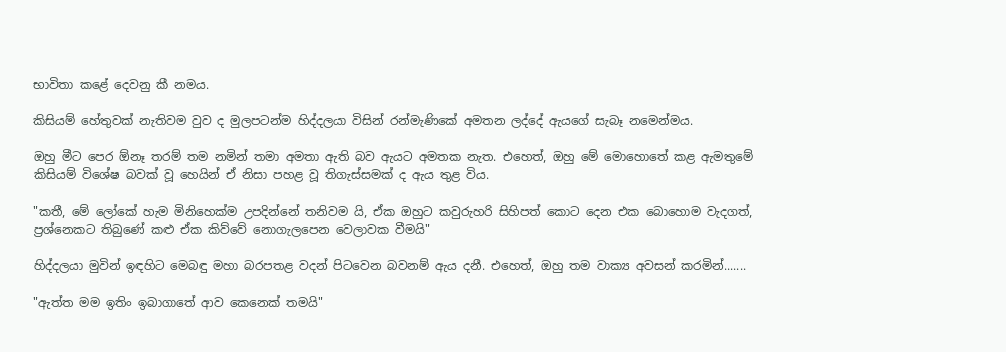භාවිතා කළේ දෙවනු කී නමය.

කිසියම් හේතුවක්‌ නැතිවම වුව ද මුලපටන්ම හිද්දලයා විසින් රන්මැණිකේ අමතන ලද්දේ ඇයගේ සැබෑ නමෙන්මය.

ඔහු මීට පෙර ඕනෑ තරම් තම නමින් තමා අමතා ඇති බව ඇයට අමතක නැත. එහෙත්, ඔහු මේ මොහොතේ කළ ඇමතුමේ කිසියම් විශේෂ බවක්‌ වූ හෙයින් ඒ නිසා පහළ වූ තිගැස්‌සමක්‌ ද ඇය තුළ විය.

"කතී, මේ ලෝකේ හැම මිනිහෙක්‌ම උපදින්නේ තනිවම යි, ඒක ඔහුට කවුරුහරි සිහිපත් කොට දෙන එක බොහොම වැදගත්, ප්‍රශ්නෙකට තිබුණේ කළු ඒක කිව්වේ නොගැලපෙන වෙලාවක වීමයි"

හිද්දලයා මුවින් ඉඳහිට මෙබඳු මහා බරපතළ වදන් පිටවෙන බවනම් ඇය දනී. එහෙත්, ඔහු තම වාක්‍ය අවසන් කරමින්.......

"ඇත්ත මම ඉතිං ඉබාගාතේ ආව කෙනෙක්‌ තමයි"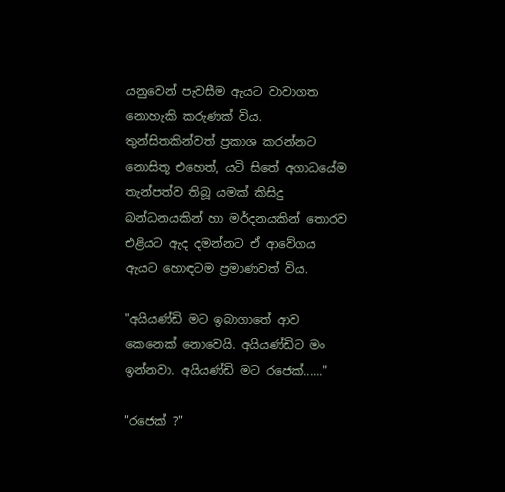යනුවෙන් පැවසීම ඇයට වාවාගත නොහැකි කරුණක්‌ විය. තුන්සිතකින්වත් ප්‍රකාශ කරන්නට නොසිතූ එහෙත්, යටි සිතේ අගාධයේම තැන්පත්ව තිබූ යමක්‌ කිසිදු බන්ධනයකින් හා මර්දනයකින් තොරව එළියට ඇද දමන්නට ඒ ආවේගය ඇයට හොඳටම ප්‍රමාණවත් විය.

"අයියණ්‌ඩි මට ඉබාගාතේ ආව කෙනෙක්‌ නොවෙයි. අයියණ්‌ඩිට මං ඉන්නවා. අයියණ්‌ඩි මට රජෙක්‌......"

"රජෙක්‌ ?"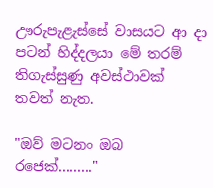ඌරුපැළැස්‌සේ වාසයට ආ දා පටන් හිද්දලයා මේ තරම් තිගැස්‌සුණු අවස්‌ථාවක්‌ තවත් නැත.

"ඔව් මටනං ඔබ රජෙක්‌........."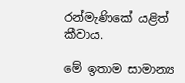රන්මැණිකේ යළිත් කීවාය.

මේ ඉතාම සාමාන්‍ය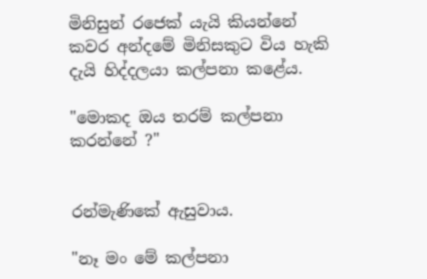මිනිසුන් රජෙක්‌ යැයි කියන්නේ කවර අන්දමේ මිනිසකුට විය හැකි දැයි හිද්දලයා කල්පනා කළේය.

"මොකද ඔය තරම් කල්පනා කරන්නේ ?"


රන්මැණිකේ ඇසුවාය.

"නෑ මං මේ කල්පනා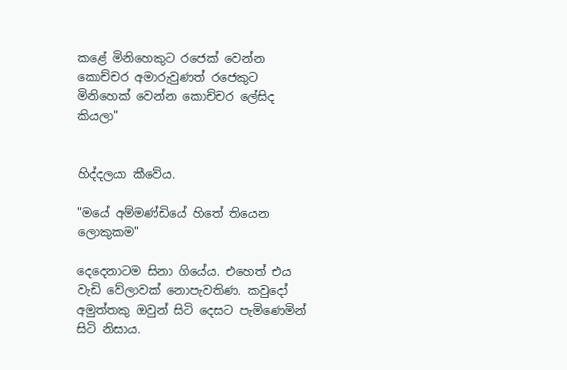කළේ මිනිහෙකුට රජෙක්‌ වෙන්න කොච්චර අමාරුවුණත් රජෙකුට මිනිහෙක්‌ වෙන්න කොච්චර ලේසිද කියලා"


හිද්දලයා කීවේය.

"මයේ අම්මණ්‌ඩියේ හිතේ තියෙන ලොකුකම"

දෙදෙනාටම සිනා ගියේය. එහෙත් එය වැඩි වේලාවක්‌ නොපැවතිණ. කවුදෝ අමුත්තකු ඔවුන් සිටි දෙසට පැමිණෙමින් සිටි නිසාය.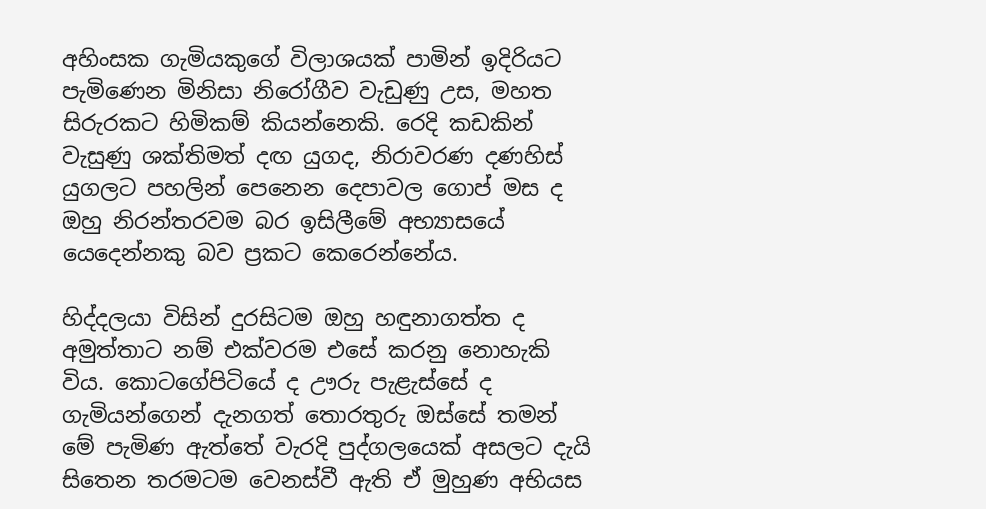අහිංසක ගැමියකුගේ විලාශයක්‌ පාමින් ඉදිරියට පැමිණෙන මිනිසා නිරෝගීව වැඩුණු උස, මහත සිරුරකට හිමිකම් කියන්නෙකි. රෙදි කඩකින් වැසුණු ශක්‌තිමත් දඟ යුගද, නිරාවරණ දණහිස්‌ යුගලට පහලින් පෙනෙන දෙපාවල ගොප් මස ද ඔහු නිරන්තරවම බර ඉසිලීමේ අභ්‍යාසයේ යෙදෙන්නකු බව ප්‍රකට කෙරෙන්නේය.

හිද්දලයා විසින් දුරසිටම ඔහු හඳුනාගත්ත ද අමුත්තාට නම් එක්‌වරම එසේ කරනු නොහැකි විය. කොටගේපිටියේ ද ඌරු පැළැස්‌සේ ද ගැමියන්ගෙන් දැනගත් තොරතුරු ඔස්‌සේ තමන් මේ පැමිණ ඇත්තේ වැරදි පුද්ගලයෙක්‌ අසලට දැයි සිතෙන තරමටම වෙනස්‌වී ඇති ඒ මුහුණ අභියස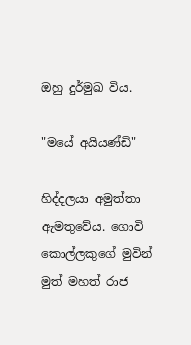ඔහු දුර්මුඛ විය.

"මයේ අයියණ්‌ඩි"

හිද්දලයා අමුත්තා ඇමතුවේය. ගොවි කොල්ලකුගේ මුවින් මුත් මහත් රාජ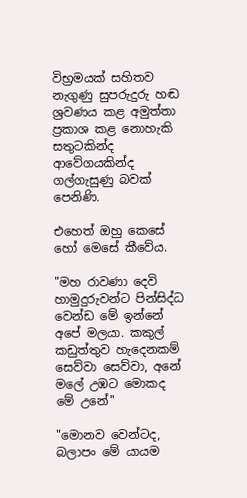විභ්‍රමයක්‌ සහිතව නැගුණු සුපරුදුරු හඬ ශ්‍රවණය කළ අමුත්තා ප්‍රකාශ කළ නොහැකි සතුටකින්ද ආවේගයකින්ද ගල්ගැසුණු බවක්‌ පෙනිණි.

එහෙත් ඔහු කෙසේ හෝ මෙසේ කීවේය.

"මහ රාවණා දෙවි හාමුදුරුවන්ට පින්සිද්ධ වෙන්ඩ මේ ඉන්නේ අපේ මලයා. කකුල් කඩුත්තුව හැදෙනකම් සෙව්වා සෙව්වා, අනේ මලේ උඹට මොකද මේ උනේ"

"මොනව වෙන්ටද, බලාපං මේ යායම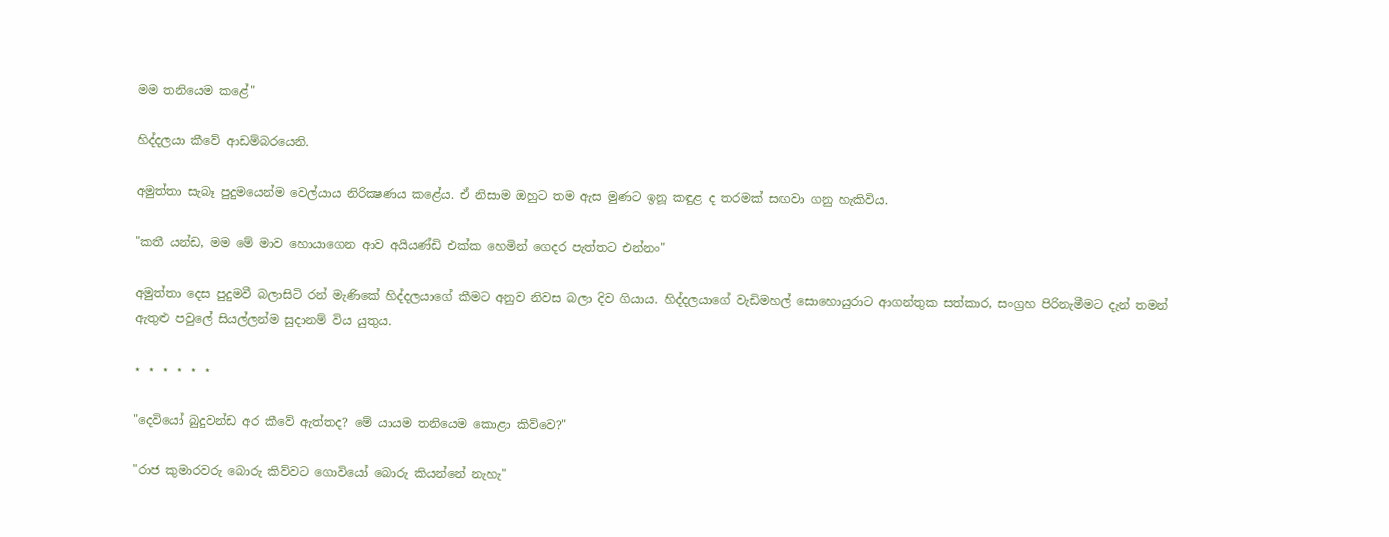මම තනියෙම කළේ"

හිද්දලයා කීවේ ආඩම්බරයෙනි.

අමුත්තා සැබෑ පුදුමයෙන්ම වෙල්යාය නිරික්‍ෂණය කළේය. ඒ නිසාම ඔහුට තම ඇස මුණට ඉනූ කඳුළ ද තරමක්‌ සඟවා ගනු හැකිවිය.

"කතී යන්ඩ, මම මේ මාව හොයාගෙන ආව අයියණ්‌ඩි එක්‌ක හෙමින් ගෙදර පැත්තට එන්නං"

අමුත්තා දෙස පුදුමවී බලාසිටි රන් මැණිකේ හිද්දලයාගේ කීමට අනුව නිවස බලා දිව ගියාය. හිද්දලයාගේ වැඩිමහල් සොහොයුරාට ආගන්තුක සත්කාර, සංග්‍රහ පිරිනැමීමට දැන් තමන් ඇතුළු පවුලේ සියල්ලන්ම සුදානම් විය යුතුය.

⋆ ⋆ ⋆ ⋆ ⋆ ⋆

"දෙවියෝ බුදුවන්ඩ අර කීවේ ඇත්තද? මේ යායම තනියෙම කොළා කිව්වෙ?"

"රාජ කුමාරවරු බොරු කිව්වට ගොවියෝ බොරු කියන්නේ නැහැ"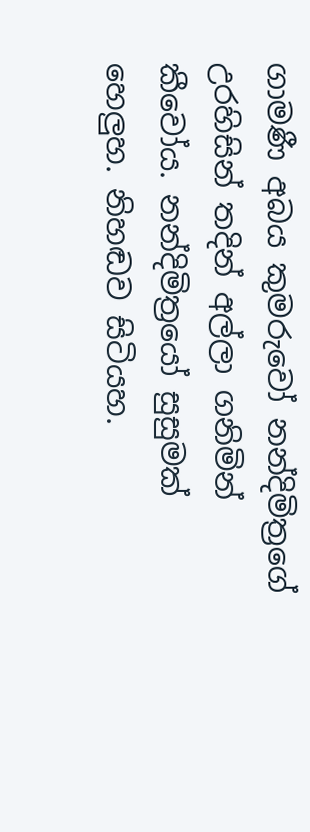ගාමණී අබය කුමරුවෝ නන්දිමිත්‍රගේ උරහිසින් තදින් අල්ලා ගනිමින් කීවෝය. නන්දිමිත්‍රයෝ සුසුමක්‌ හෙලුහ. නිහඬව සිටියහ.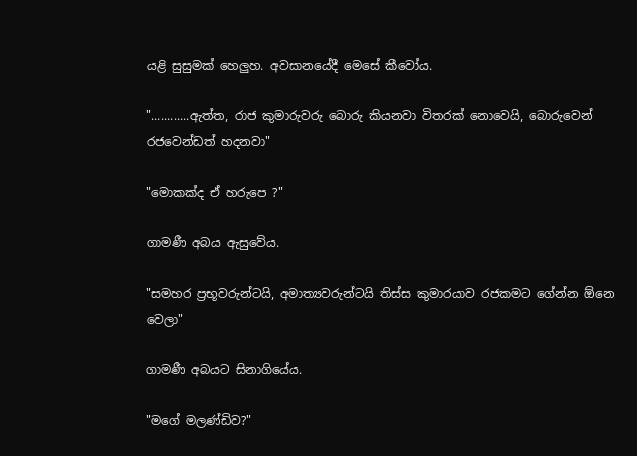යළි සුසුමක්‌ හෙලුහ. අවසානයේදී මෙසේ කීවෝය.

"............ඇත්ත, රාජ කුමාරුවරු බොරු කියනවා විතරක්‌ නොවෙයි, බොරුවෙන් රජවෙන්ඩත් හදනවා"

"මොකක්‌ද ඒ හරුපෙ ?"

ගාමණී අබය ඇසුවේය.

"සමහර ප්‍රභූවරුන්ටයි, අමාත්‍යවරුන්ටයි තිස්‌ස කුමාරයාව රජකමට ගේන්න ඕනෙ වෙලා"

ගාමණී අබයට සිනාගියේය.

"මගේ මලණ්‌ඩිව?"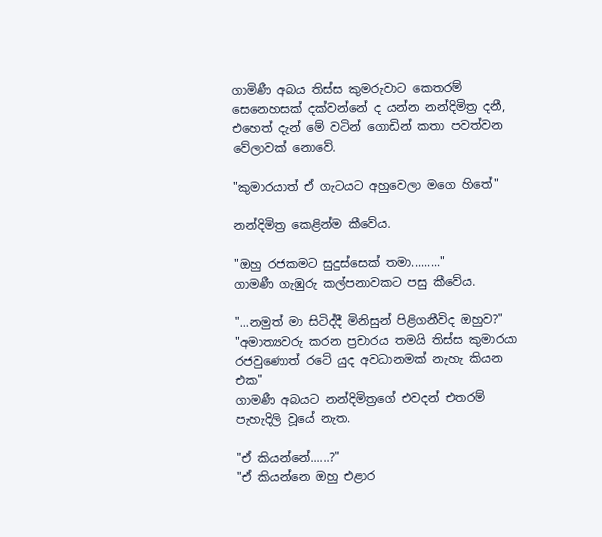ගාමිණී අබය තිස්‌ස කුමරුවාට කෙතරම් සෙනෙහසක්‌ දක්‌වන්නේ ද යන්න නන්දිමිත්‍ර දනී, එහෙත් දැන් මේ වටින් ගොඩින් කතා පවත්වන වේලාවක්‌ නොවේ.

"කුමාරයාත් ඒ ගැටයට අහුවෙලා මගෙ හිතේ"

නන්දිමිත්‍ර කෙළින්ම කීවේය.

"ඔහු රජකමට සුදුස්‌සෙක්‌ තමා........."
ගාමණී ගැඹුරු කල්පනාවකට පසු කීවේය.

"...නමුත් මා සිටිද්දී මිනිසුන් පිළිගනීවිද ඔහුව?"
"අමාත්‍යවරු කරන ප්‍රචාරය තමයි තිස්‌ස කුමාරයා රජවුණොත් රටේ යුද අවධානමක්‌ නැහැ කියන එක"
ගාමණී අබයට නන්දිමිත්‍රගේ එවදන් එතරම් පැහැදිලි වූයේ නැත.

"ඒ කියන්නේ......?"
"ඒ කියන්නෙ ඔහු එළාර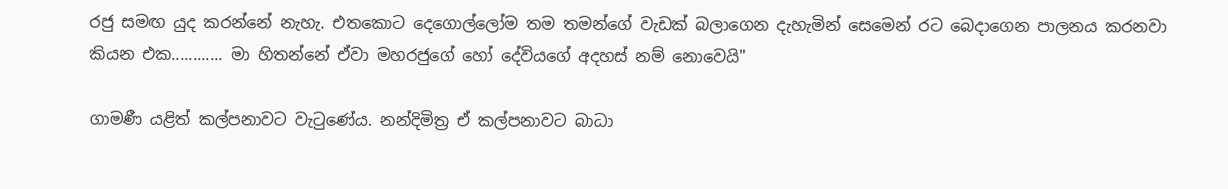රජු සමඟ යුද කරන්නේ නැහැ. එතකොට දෙගොල්ලෝම තම තමන්ගේ වැඩක්‌ බලාගෙන දැහැමින් සෙමෙන් රට බෙදාගෙන පාලනය කරනවා කියන එක............ මා හිතන්නේ ඒවා මහරජුගේ හෝ දේවියගේ අදහස්‌ නම් නොවෙයි"

ගාමණී යළිත් කල්පනාවට වැටුණේය. නන්දිමිත්‍ර ඒ කල්පනාවට බාධා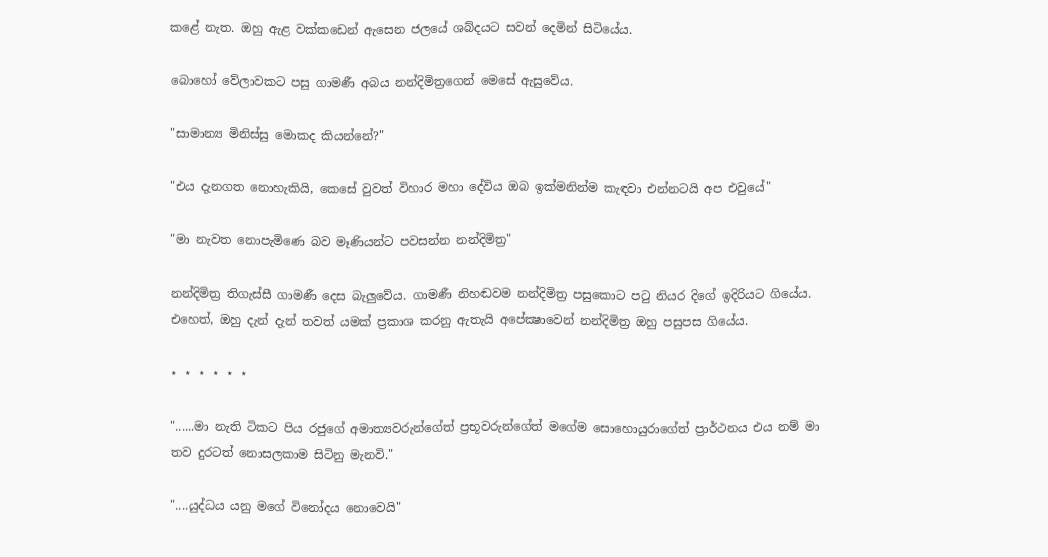කළේ නැත. ඔහු ඇළ වක්‌කඩෙන් ඇසෙන ජලයේ ශබ්දයට සවන් දෙමින් සිටියේය.

බොහෝ වේලාවකට පසු ගාමණී අබය නන්දිමිත්‍රගෙන් මෙසේ ඇසුවේය.

"සාමාන්‍ය මිනිස්‌සු මොකද කියන්නේ?"

"එය දැනගත නොහැකියි, කෙසේ වුවත් විහාර මහා දේවිය ඔබ ඉක්‌මනින්ම කැඳවා එන්නටයි අප එවුයේ"

"මා නැවත නොපැමිණෙ බව මෑණියන්ට පවසන්න නන්දිමිත්‍ර"

නන්දිමිත්‍ර තිගැස්‌සී ගාමණී දෙස බැලුවේය. ගාමණී නිහඬවම නන්දිමිත්‍ර පසුකොට පටු නියර දිගේ ඉදිරියට ගියේය. එහෙත්, ඔහු දැන් දැන් තවත් යමක්‌ ප්‍රකාශ කරනු ඇතැයි අපේක්‍ෂාවෙන් නන්දිමිත්‍ර ඔහු පසුපස ගියේය.

⋆ ⋆ ⋆ ⋆ ⋆ ⋆

"......මා නැති ටිකට පිය රජුගේ අමාත්‍යවරුන්ගේත් ප්‍රභූවරුන්ගේත් මගේම සොහොයුරාගේත් ප්‍රාර්ථනය එය නම් මා තව දුරටත් නොසලකාම සිටිනු මැනවි."

"....යුද්ධය යනු මගේ විනෝදය නොවෙයි"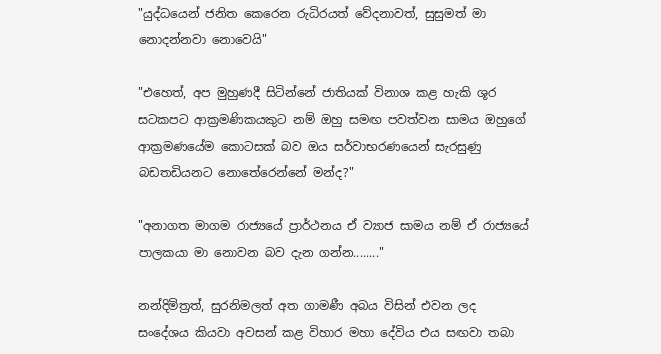"යුද්ධයෙන් ජනිත කෙරෙන රුධිරයත් වේදනාවත්, සුසුමත් මා නොදන්නවා නොවෙයි"

"එහෙත්, අප මුහුණදී සිටින්නේ ජාතියක්‌ විනාශ කළ හැකි ශූර සටකපට ආක්‍රමණිකයකුට නම් ඔහු සමඟ පවත්වන සාමය ඔහුගේ ආක්‍රමණයේම කොටසක්‌ බව ඔය සර්වාභරණයෙන් සැරසුණු බඩතඩියනට නොතේරෙන්නේ මන්ද?"

"අනාගත මාගම රාජ්‍යයේ ප්‍රාර්ථනය ඒ ව්‍යාජ සාමය නම් ඒ රාජ්‍යයේ පාලකයා මා නොවන බව දැන ගන්න........"

නන්දිමිත්‍රත්, සුරනිමලත් අත ගාමණී අබය විසින් එවන ලද සංදේශය කියවා අවසන් කළ විහාර මහා දේවිය එය සඟවා තබා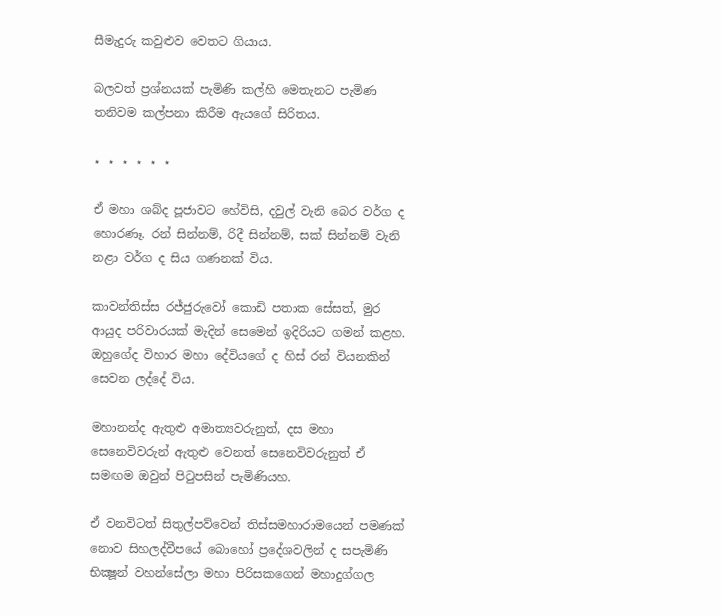සීමැදුරු කවුළුව වෙතට ගියාය.

බලවත් ප්‍රශ්නයක්‌ පැමිණි කල්හි මෙතැනට පැමිණ තනිවම කල්පනා කිරීම ඇයගේ සිරිතය.

⋆ ⋆ ⋆ ⋆ ⋆ ⋆

ඒ මහා ශබ්ද පූජාවට හේවිසි, දවුල් වැනි බෙර වර්ග ද හොරණෑ. රන් සින්නම්, රිදී සින්නම්, සක්‌ සින්නම් වැනි නළා වර්ග ද සිය ගණනක්‌ විය.

කාවන්තිස්‌ස රජ්ජුරුවෝ කොඩි පතාක සේසත්, මුර ආයුද පරිවාරයක්‌ මැදින් සෙමෙන් ඉදිරියට ගමන් කළහ. ඔහුගේද විහාර මහා දේවියගේ ද හිස්‌ රන් වියනකින් සෙවන ලද්දේ විය.

මහානන්ද ඇතුළු අමාත්‍යවරුනුත්, දස මහා සෙනෙවිවරුන් ඇතුළු වෙනත් සෙනෙවිවරුනුත් ඒ සමඟම ඔවුන් පිටුපසින් පැමිණියහ.

ඒ වනවිටත් සිතුල්පව්වෙන් තිස්‌සමහාරාමයෙන් පමණක්‌ නොව සිහලද්වීපයේ බොහෝ ප්‍රදේශවලින් ද සපැමිණි භික්‍ෂූන් වහන්සේලා මහා පිරිසකගෙන් මහාදුග්ගල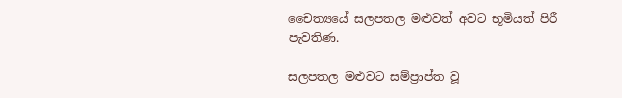චෛත්‍යයේ සලපතල මළුවත් අවට භූමියත් පිරී පැවතිණ.

සලපතල මළුවට සම්ප්‍රාප්ත වූ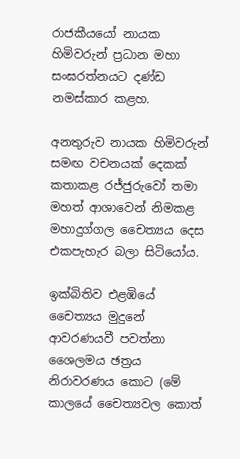රාජකීයයෝ නායක හිමිවරුන් ප්‍රධාන මහා සංඝරත්නයට දණ්‌ඩ නමස්‌කාර කළහ.

අනතුරුව නායක හිමිවරුන් සමඟ වචනයක්‌ දෙකක්‌ කතාකළ රජ්ජුරුවෝ තමා මහත් ආශාවෙන් නිමකළ මහාදුග්ගල චෛත්‍යය දෙස එකපැහැර බලා සිටියෝය.

ඉක්‌බිතිව එළඹියේ චෛත්‍යය මුදුනේ ආවරණයවී පවත්නා ශෛලමය ඡත්‍රය නිරාවරණය කොට (මේ කාලයේ චෛත්‍යවල කොත්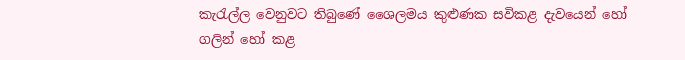කැරැල්ල වෙනුවට තිබුණේ ශෛලමය කුළුණක සවිකළ දැවයෙන් හෝ ගලින් හෝ කළ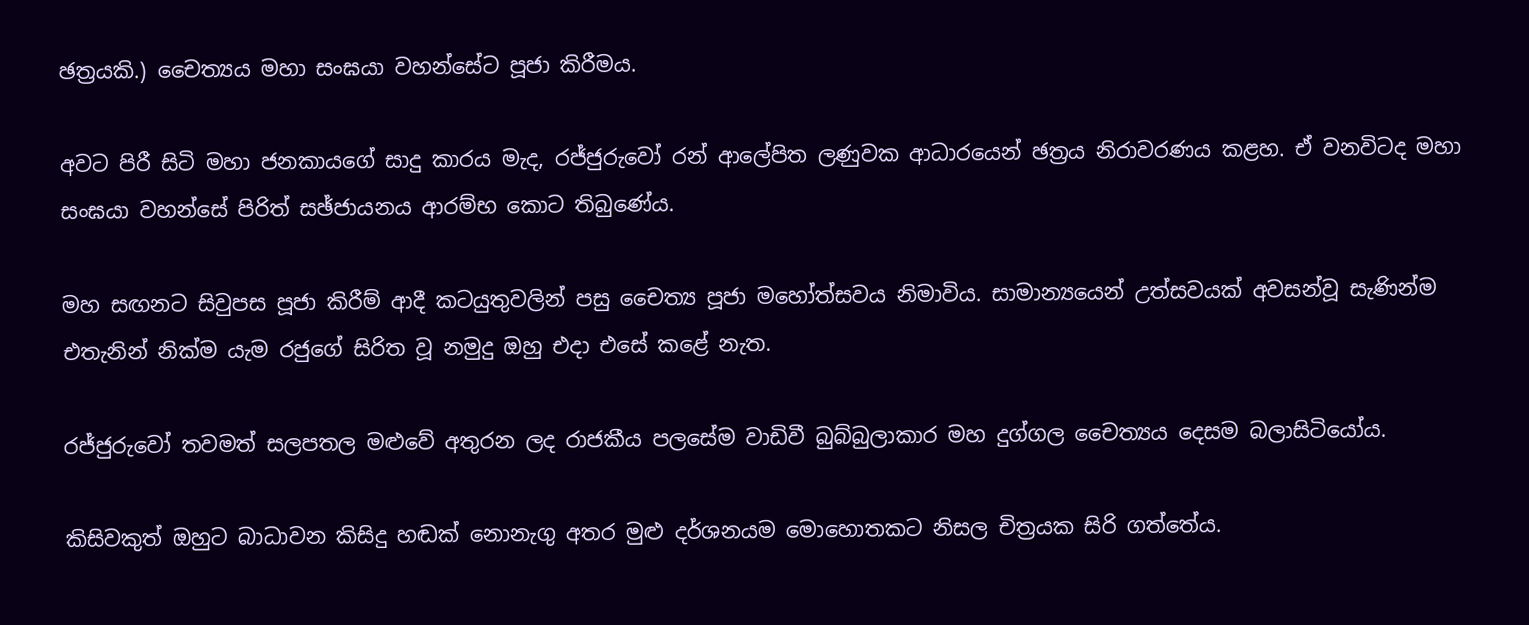ඡත්‍රයකි.) චෛත්‍යය මහා සංඝයා වහන්සේට පූජා කිරීමය.

අවට පිරී සිටි මහා ජනකායගේ සාදු කාරය මැද, රජ්ජුරුවෝ රන් ආලේපිත ලණුවක ආධාරයෙන් ඡත්‍රය නිරාවරණය කළහ. ඒ වනවිටද මහා සංඝයා වහන්සේ පිරිත් සඡ්ජායනය ආරම්භ කොට තිබුණේය.

මහ සඟනට සිවුපස පූජා කිරීම් ආදී කටයුතුවලින් පසු චෛත්‍ය පූජා මහෝත්සවය නිමාවිය. සාමාන්‍යයෙන් උත්සවයක්‌ අවසන්වූ සැණින්ම එතැනින් නික්‌ම යැම රජුගේ සිරිත වූ නමුදු ඔහු එදා එසේ කළේ නැත.

රජ්ජුරුවෝ තවමත් සලපතල මළුවේ අතුරන ලද රාජකීය පලසේම වාඩිවී බුබ්බුලාකාර මහ දුග්ගල චෛත්‍යය දෙසම බලාසිටියෝය.

කිසිවකුත් ඔහුට බාධාවන කිසිදු හඬක්‌ නොනැගු අතර මුළු දර්ශනයම මොහොතකට නිසල චිත්‍රයක සිරි ගත්තේය.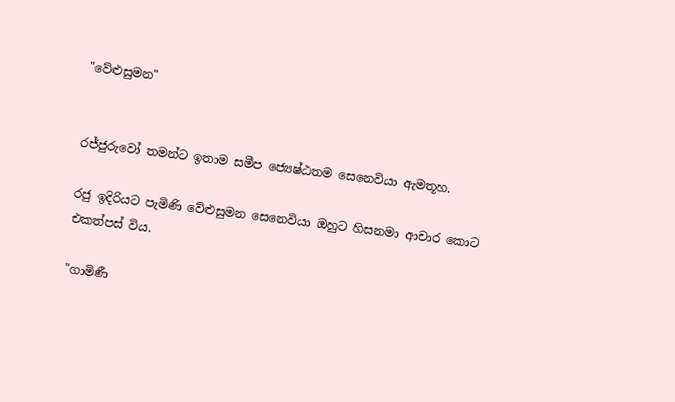"වේළුසුමන"


රජ්ජුරුවෝ තමන්ට ඉතාම සමීප ජ්‍යෙෂ්ඨතම සෙනෙවියා ඇමතූහ.

රජු ඉදිරියට පැමිණි වේළුසුමන සෙනෙවියා ඔහුට හිසනමා ආචාර කොට එකත්පස්‌ විය.

"ගාමිණී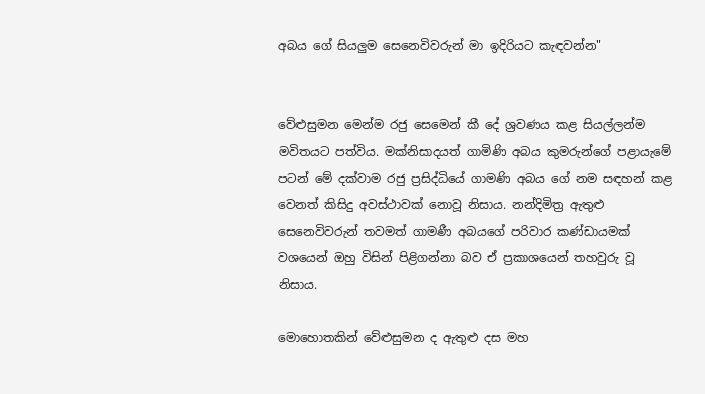අබය ගේ සියලුම සෙනෙවිවරුන් මා ඉදිරියට කැඳවන්න"


වේළුසුමන මෙන්ම රජු සෙමෙන් කී දේ ශ්‍රවණය කළ සියල්ලන්ම මවිතයට පත්විය. මක්‌නිසාදයත් ගාමිණි අබය කුමරුන්ගේ පළායැමේ පටන් මේ දක්‌වාම රජු ප්‍රසිද්ධියේ ගාමණි අබය ගේ නම සඳහන් කළ වෙනත් කිසිදු අවස්‌ථාවක්‌ නොවූ නිසාය. නන්දිමිත්‍ර ඇතුළු සෙනෙවිවරුන් තවමත් ගාමණී අබයගේ පරිවාර කණ්‌ඩායමක්‌ වශයෙන් ඔහු විසින් පිළිගන්නා බව ඒ ප්‍රකාශයෙන් තහවුරු වූ නිසාය.

මොහොතකින් වේළුසුමන ද ඇතුළු දස මහ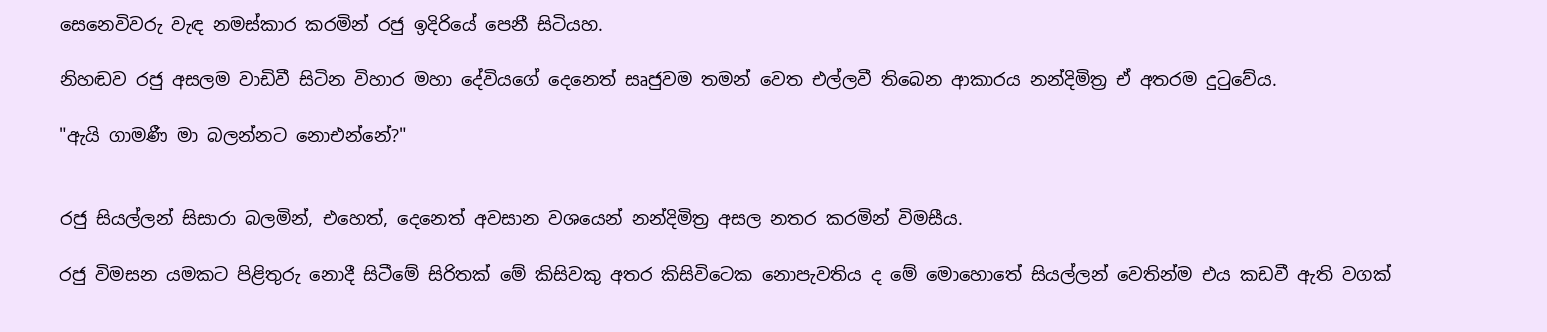සෙනෙවිවරු වැඳ නමස්‌කාර කරමින් රජු ඉදිරියේ පෙනී සිටියහ.

නිහඬව රජු අසලම වාඩිවී සිටින විහාර මහා දේවියගේ දෙනෙත් සෘජුවම තමන් වෙත එල්ලවී තිබෙන ආකාරය නන්දිමිත්‍ර ඒ අතරම දුටුවේය.

"ඇයි ගාමණී මා බලන්නට නොඑන්නේ?"


රජු සියල්ලන් සිසාරා බලමින්, එහෙත්, දෙනෙත් අවසාන වශයෙන් නන්දිමිත්‍ර අසල නතර කරමින් විමසීය.

රජු විමසන යමකට පිළිතුරු නොදී සිටීමේ සිරිතක්‌ මේ කිසිවකු අතර කිසිවිටෙක නොපැවතිය ද මේ මොහොතේ සියල්ලන් වෙතින්ම එය කඩවී ඇති වගක්‌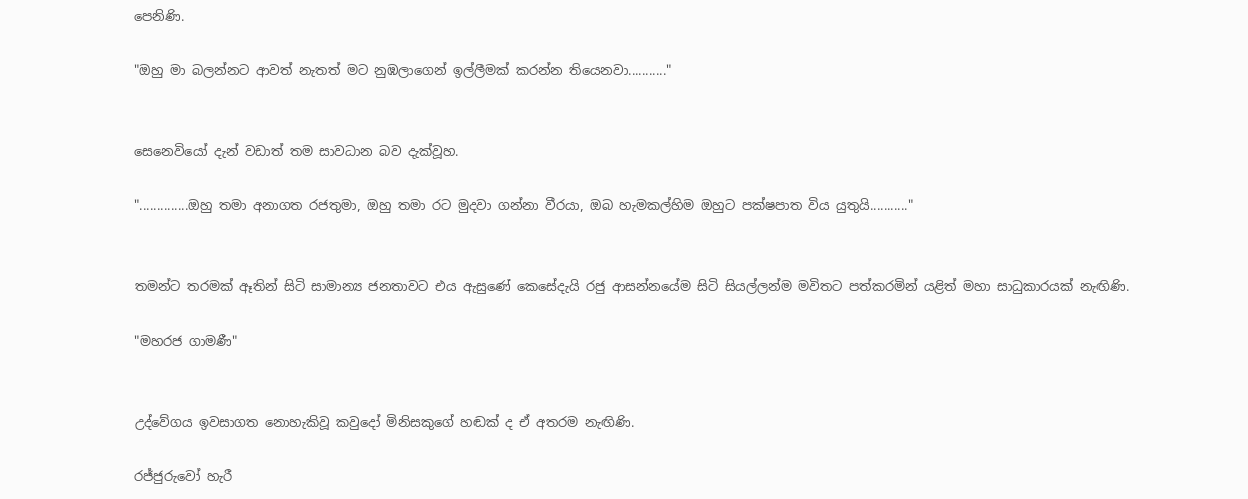පෙනිණි.

"ඔහු මා බලන්නට ආවත් නැතත් මට නුඹලාගෙන් ඉල්ලීමක්‌ කරන්න තියෙනවා..........."


සෙනෙවියෝ දැන් වඩාත් තම සාවධාන බව දැක්‌වූහ.

"..............ඔහු තමා අනාගත රජතුමා, ඔහු තමා රට මුදවා ගන්නා වීරයා, ඔබ හැමකල්හිම ඔහුට පක්‌ෂපාත විය යුතුයි..........."


තමන්ට තරමක්‌ ඈතින් සිටි සාමාන්‍ය ජනතාවට එය ඇසුණේ කෙසේදැයි රජු ආසන්නයේම සිටි සියල්ලන්ම මවිතට පත්කරමින් යළිත් මහා සාධුකාරයක්‌ නැඟිණි.

"මහරජ ගාමණී"


උද්වේගය ඉවසාගත නොහැකිවූ කවුදෝ මිනිසකුගේ හඬක්‌ ද ඒ අතරම නැඟිණි.

රජ්ජුරුවෝ හැරී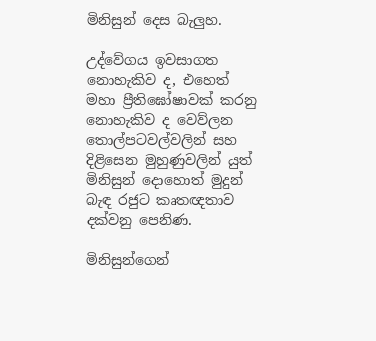මිනිසුන් දෙස බැලුහ.

උද්වේගය ඉවසාගත නොහැකිව ද, එහෙත් මහා ප්‍රීතිඝෝෂාවක්‌ කරනු නොහැකිව ද වෙව්ලන තොල්පටවල්වලින් සහ දිළිසෙන මුහුණුවලින් යුත් මිනිසුන් දොහොත් මුදුන් බැඳ රජුට කෘතඥතාව දක්‌වනු පෙනිණ.

මිනිසුන්ගෙන්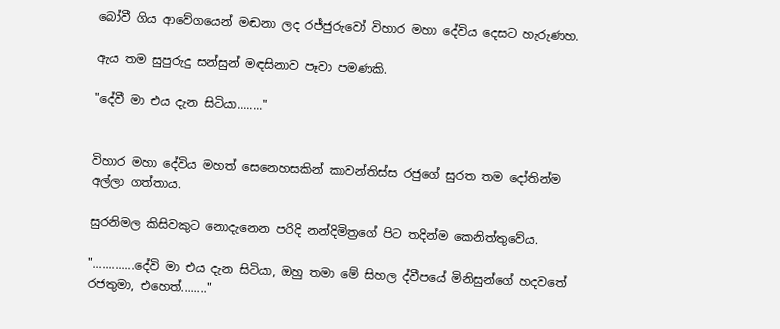බෝවී ගිය ආවේගයෙන් මඬනා ලද රජ්ජුරුවෝ විහාර මහා දේවිය දෙසට හැරුණහ.

ඇය තම සුපුරුදු සන්සුන් මඳසිනාව පෑවා පමණකි.

"දේවී මා එය දැන සිටියා........"


විහාර මහා දේවිය මහත් සෙනෙහසකින් කාවන්තිස්‌ස රජුගේ සුරත තම දෝතින්ම අල්ලා ගත්තාය.

සුරනිමල කිසිවකුට නොදැනෙන පරිදි නන්දිමිත්‍රගේ පිට තදින්ම කෙනිත්තුවේය.

".............දේවි මා එය දැන සිටියා, ඔහු තමා මේ සිහල ද්වීපයේ මිනිසුන්ගේ හදවතේ රජතුමා, එහෙත්........"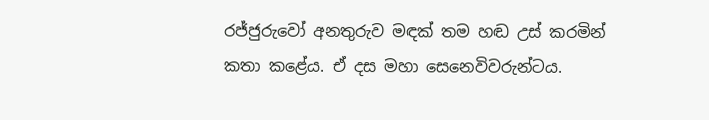රජ්ජුරුවෝ අනතුරුව මඳක්‌ තම හඬ උස්‌ කරමින් කතා කළේය. ඒ දස මහා සෙනෙවිවරුන්ටය.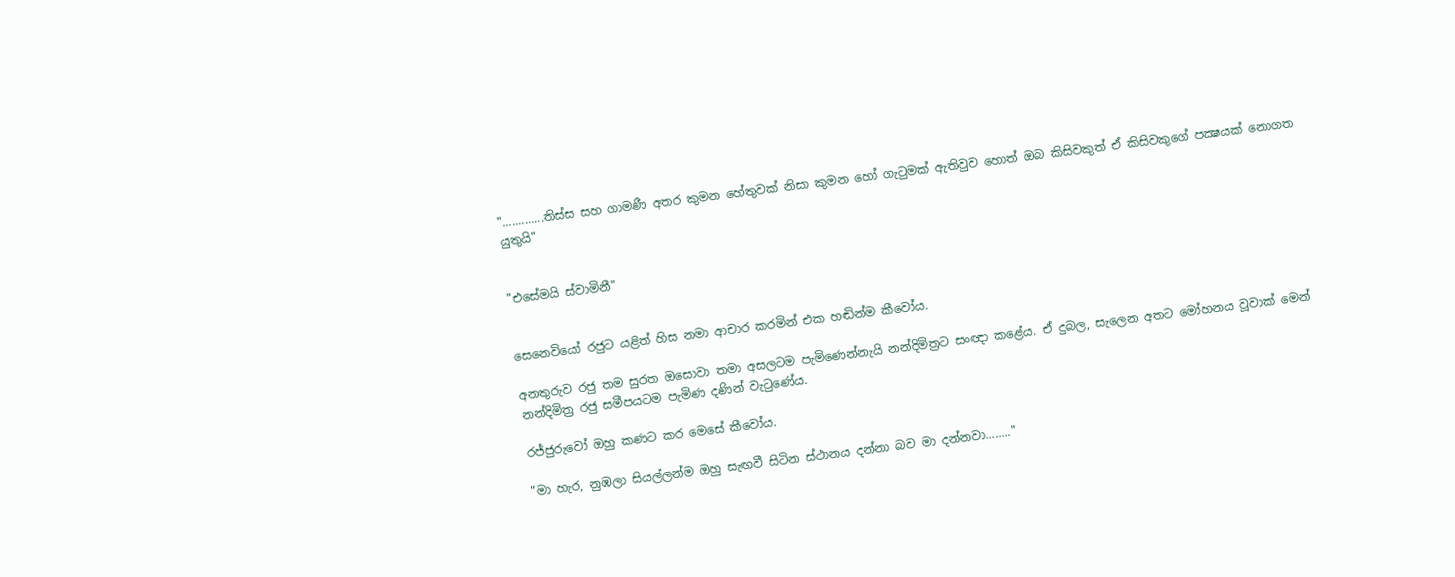".............තිස්‌ස සහ ගාමණී අතර කුමන හේතුවක්‌ නිසා කුමන හෝ ගැටුමක්‌ ඇතිවුව හොත් ඔබ කිසිවකුත් ඒ කිසිවකුගේ පක්‍ෂයක්‌ නොගත යුතුයි"


"එසේමයි ස්‌වාමිනී"


සෙනෙවියෝ රජුට යළිත් හිස නමා ආචාර කරමින් එක හඬින්ම කීවෝය.

අනතුරුව රජු තම සුරත ඔසොවා තමා අසලටම පැමිණෙන්නැයි නන්දිමිත්‍රට සංඥා කළේය. ඒ දුබල, සැලෙන අතට මෝහනය වූවාක්‌ මෙන් නන්දිමිත්‍ර රජු සමීපයටම පැමිණ දණින් වැටුණේය.

රජ්ජුරුවෝ ඔහු කණට කර මෙසේ කීවෝය.

"මා හැර, නුඹලා සියල්ලන්ම ඔහු සැඟවී සිටින ස්‌ථානය දන්නා බව මා දන්නවා........"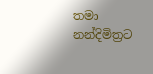තමා නන්දිමිත්‍රට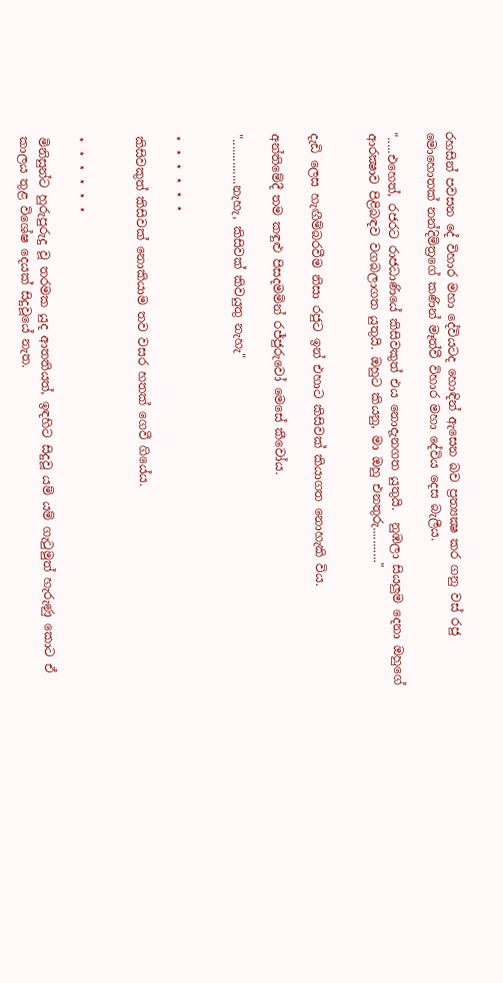රහසින් පවසන දේ විහාර මහා දේවියටද හොඳින් ඇසෙන බව ප්‍රත්‍යක්‍ෂ කර ගනු වස්‌ රජු මොහොතක්‌ නන්දිමිත්‍රගේ කණින් මෑත්වී විහාර මහා දේවිය දෙස බැලීය.

".....එහෙත්, රජරට රාජධාණියේ කිසිවකුත් එය නොදැනගත යුතුයි.  නුඹලා සියලුම දෙනා ඔහුගේ ආරක්‍ෂාව පිළිබඳව වගබලාගත යුතුයි. ඔහුට කියනු, මා ඔහු එනතුරු..........."


දැඩි ලෙස හැඟීම්බරවීම නිසා රජුට ඉන් එහාට කිසිවක්‌ කියාගත නොහැකි විය.

අන්තිමේදී තම කඳුළු පිසදමමින් රජ්ජුරුවෝ මෙසේ කීවෝය.

"..............නැහැ, කිසිවක්‌ කිවයුතු නැහැ"


⋆ ⋆ ⋆ ⋆ ⋆ ⋆

කිසිවකුත් කිසිවක්‌ නොකියාම තව වසර හතක්‌ ගෙවී ගියේය.


⋆ ⋆ ⋆ ⋆ ⋆ ⋆

මිනිසුන්ට හුරුපුරුදු වූ තරමක යුද ආතතියත්, ඉඳහිට සිදුවූ යම් යම් ගැටුමුත් හැරුණු කොට ඒ කාලය තුළ විශේෂ දෙයක්‌ සිදුවූයේ නැත.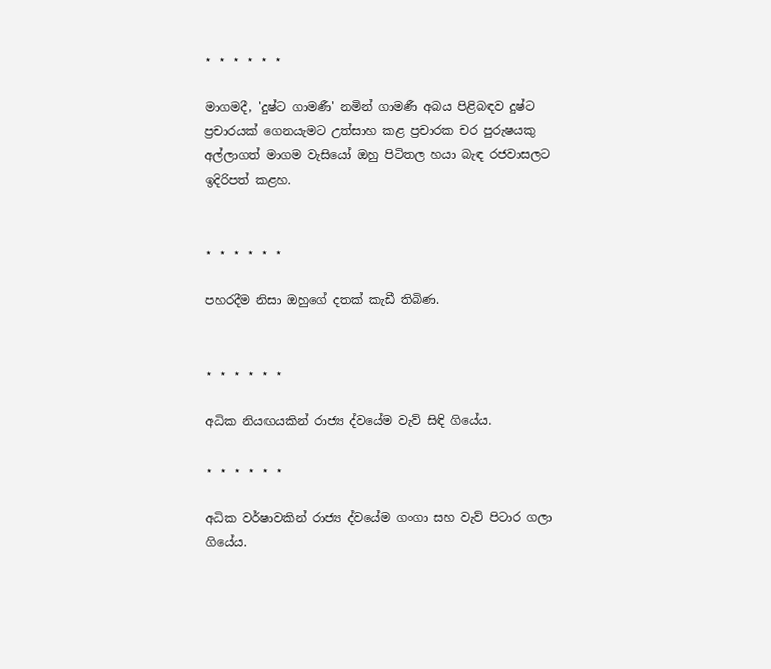⋆ ⋆ ⋆ ⋆ ⋆ ⋆

මාගමදී, 'දුෂ්ට ගාමණී' නමින් ගාමණී අබය පිළිබඳව දුෂ්ට ප්‍රචාරයක්‌ ගෙනයැමට උත්සාහ කළ ප්‍රචාරක චර පුරුෂයකු අල්ලාගත් මාගම වැසියෝ ඔහු පිටිතල හයා බැඳ රජවාසලට ඉදිරිපත් කළහ.


⋆ ⋆ ⋆ ⋆ ⋆ ⋆

පහරදීම නිසා ඔහුගේ දතක්‌ කැඩී තිබිණ.


⋆ ⋆ ⋆ ⋆ ⋆ ⋆

අධික නියඟයකින් රාජ්‍ය ද්වයේම වැව් සිඳි ගියේය.

⋆ ⋆ ⋆ ⋆ ⋆ ⋆

අධික වර්ෂාවකින් රාජ්‍ය ද්වයේම ගංගා සහ වැව් පිටාර ගලා ගියේය.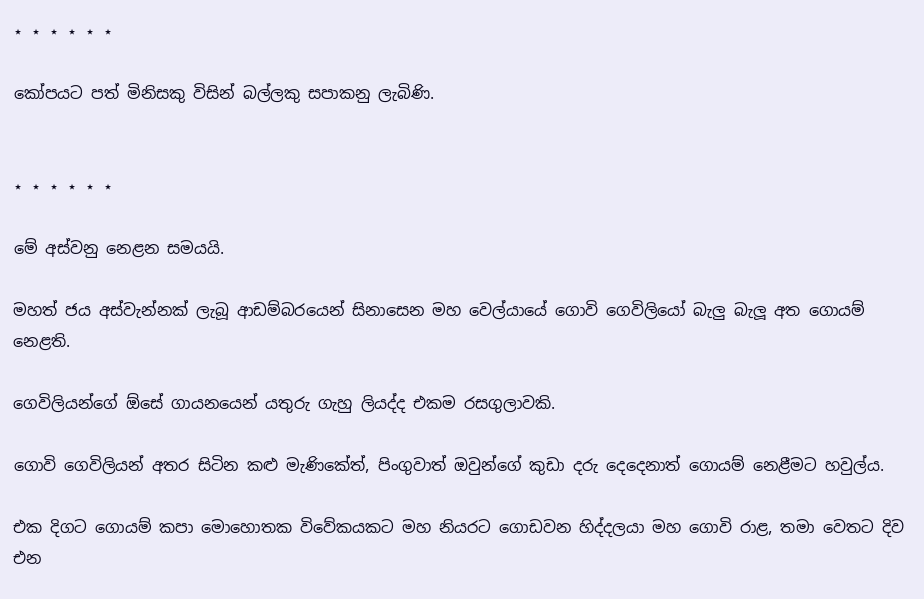⋆ ⋆ ⋆ ⋆ ⋆ ⋆

කෝපයට පත් මිනිසකු විසින් බල්ලකු සපාකනු ලැබිණි.


⋆ ⋆ ⋆ ⋆ ⋆ ⋆

මේ අස්‌වනු නෙළන සමයයි.

මහත් ජය අස්‌වැන්නක්‌ ලැබූ ආඩම්බරයෙන් සිනාසෙන මහ වෙල්යායේ ගොවි ගෙවිලියෝ බැලු බැලූ අත ගොයම් නෙළති.

ගෙවිලියන්ගේ ඕසේ ගායනයෙන් යතුරු ගැහු ලියද්ද එකම රසගුලාවකි.

ගොවි ගෙවිලියන් අතර සිටින කළු මැණිකේත්, පිංගුවාත් ඔවුන්ගේ කුඩා දරු දෙදෙනාත් ගොයම් නෙළීමට හවුල්ය.

එක දිගට ගොයම් කපා මොහොතක විවේකයකට මහ නියරට ගොඩවන හිද්දලයා මහ ගොවි රාළ, තමා වෙතට දිව එන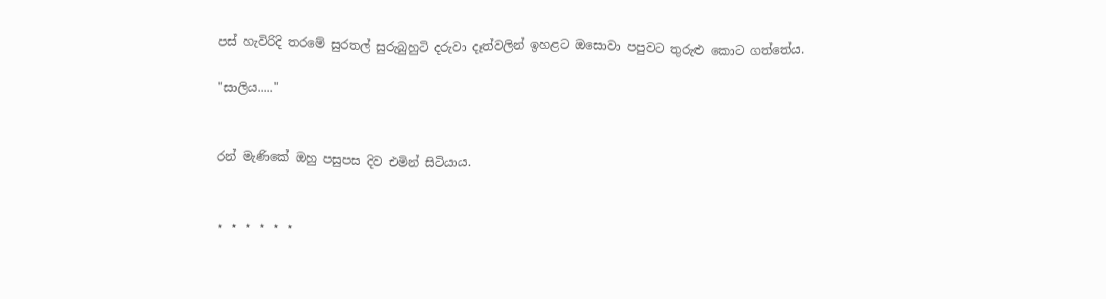පස්‌ හැවිරිදි තරමේ සුරතල් සුරුබුහුටි දරුවා දෑත්වලින් ඉහළට ඔසොවා පපුවට තුරුළු කොට ගත්තේය.

"සාලිය....."


රන් මැණිකේ ඔහු පසුපස දිව එමින් සිටියාය.


⋆ ⋆ ⋆ ⋆ ⋆ ⋆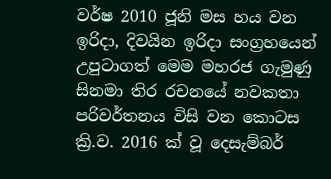වර්ෂ 2010 ජූනි මස හය වන ඉරිදා, දිවයින ඉරිදා සංග්‍රහයෙන් උපුටාගත් මෙම මහරජ ගැමුණු සිනමා තිර රචනයේ නවකතා පරිවර්තනය විසි වන කොටස ක්‍රි.ව. 2016 ක් වූ දෙසැම්බර්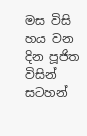මස විසි හය වන දින පූජිත විසින් සටහන්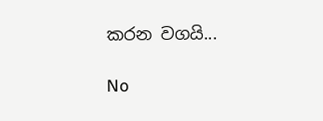කරන වගයි...

No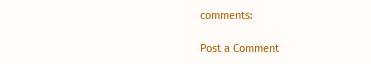comments:

Post a Comment